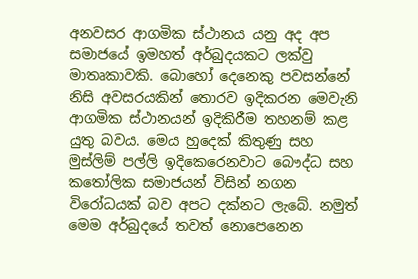අනවසර ආගමික ස්ථානය යනු අද අප සමාජයේ ඉමහත් අර්බුදයකට ලක්වු මාතෘකාවකි. බොහෝ දෙනෙකු පවසන්නේ නිසි අවසරයකින් තොරව ඉදිකරන මෙවැනි ආගමික ස්ථානයන් ඉදිකිරීම තහනම් කළ යුතු බවය. මෙය හුදෙක් කිතුණු සහ මුස්ලිම් පල්ලි ඉදිකෙරෙනවාට බෞද්ධ සහ කතෝලික සමාජයන් විසින් නගන විරෝධයක් බව අපට දක්නට ලැබේ. නමුත් මෙම අර්බුදයේ තවත් නොපෙනෙන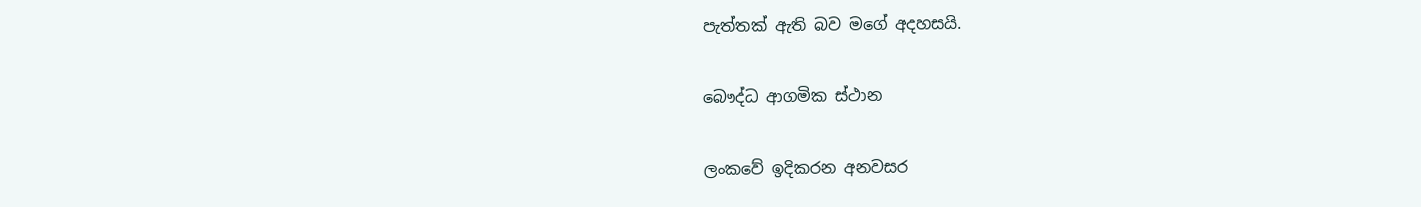පැත්තක් ඇති බව මගේ අදහසයි.

බෞද්ධ ආගමික ස්ථාන

ලංකවේ ඉදිකරන අනවසර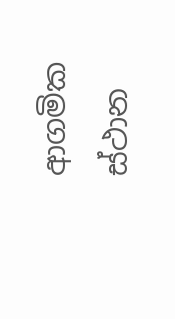ආගමික ස්ථාන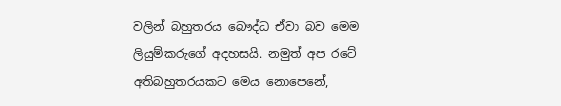වලින් බහුතරය බෞද්ධ ඒවා බව මෙම ලියුම්කරුගේ අදහසයි. නමුත් අප රටේ අතිබහුතරයකට මෙය නොපෙනේ,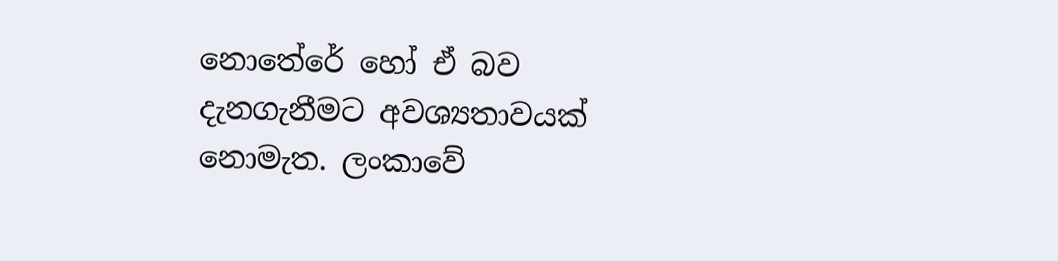නොතේරේ හෝ ඒ බව දැනගැනීමට අවශ්‍යතාවයක් නොමැත. ලංකාවේ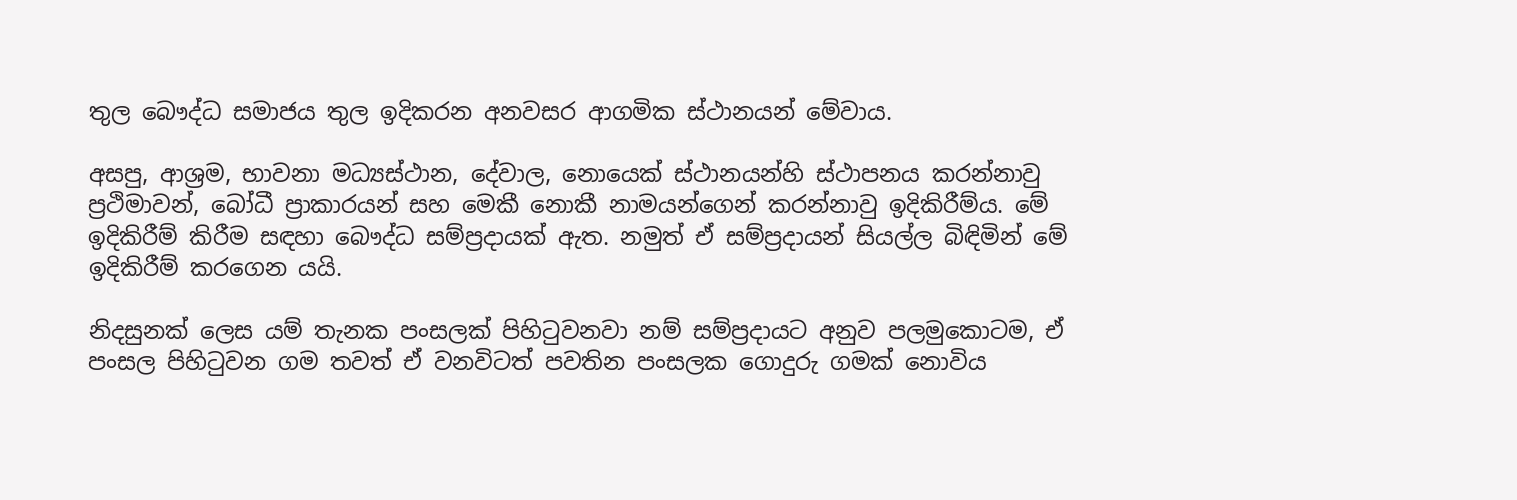තුල බෞද්ධ සමාජය තුල ඉදිකරන අනවසර ආගමික ස්ථානයන් මේවාය.

අසපු, ආශ්‍රම, භාවනා මධ්‍යස්ථාන, දේවාල, නොයෙක් ස්ථානයන්හි ස්ථාපනය කරන්නාවු ප්‍රථිමාවන්, බෝධී ප්‍රාකාරයන් සහ මෙකී නොකී නාමයන්ගෙන් කරන්නාවු ඉදිකිරීම්ය. මේ ඉදිකිරීම් කිරීම සඳහා බෞද්ධ සම්ප්‍රදායක් ඇත. නමුත් ඒ සම්ප්‍රදායන් සියල්ල බිඳිමින් මේ ඉදිකිරීම් කරගෙන යයි.

නිදසුනක් ලෙස යම් තැනක පංසලක් පිහිටුවනවා නම් සම්ප්‍රදායට අනුව පලමුකොටම, ඒ පංසල පිහිටුවන ගම තවත් ඒ වනවිටත් පවතින පංසලක ගොදුරු ගමක් නොවිය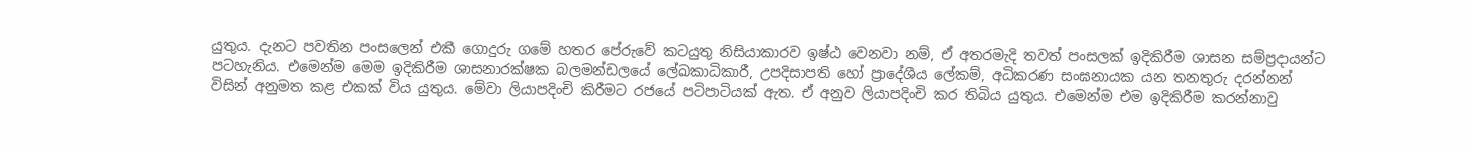යුතුය. දැනට පවතින පංසලෙන් එකී ගොදුරු ගමේ හතර පේරුවේ කටයුතු නිසියාකාරව ඉෂ්ඨ වෙනවා නම්, ඒ අතරමැදි තවත් පංසලක් ඉදිකිරීම ශාසන සම්ප්‍රදායන්ට පටහැනිය. එමෙන්ම මෙම ඉදිකිරීම ශාසනාරක්ෂක බලමන්ඩලයේ ලේඛකාධිකාරී, උපදිසාපති හෝ ප්‍රාදේශීය ලේකම්, අධිකරණ සංඝනායක යන තනතුරු දරන්නන් විසින් අනුමත කළ එකක් විය යුතුය. මේවා ලියාපදිංචි කිරීමට රජයේ පටිපාටියක් ඇත. ඒ අනුව ලියාපදිංචි කර තිබිය යුතුය. එමෙන්ම එම ඉදිකිරීම කරන්නාවු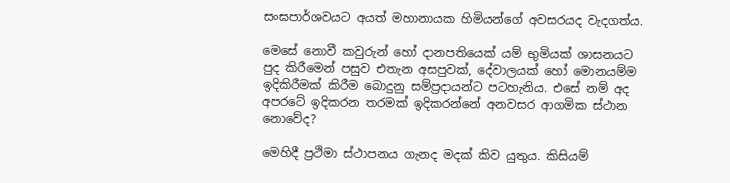සංඝපාර්ශවයට අයත් මහානායක හිමියන්ගේ අවසරයද වැදගත්ය.

මෙසේ නොවී කවුරුන් හෝ දානපතියෙක් යම් භුමියක් ශාසනයට පුද කිරීමෙන් පසුව එතැන අසපුවක්, දේවාලයක් හෝ මොනයම්ම ඉදිකිරීමක් කිරීම බොදුනු සම්ප්‍රදායන්ට පටහැනිය. එසේ නම් අද අපරටේ ඉදිකරන තරමක් ඉදිකරන්නේ අනවසර ආගමික ස්ථාන නොවේද?

මෙහිදී ප්‍රථිමා ස්ථාපනය ගැනද මදක් කිව යුතුය. කිසියම්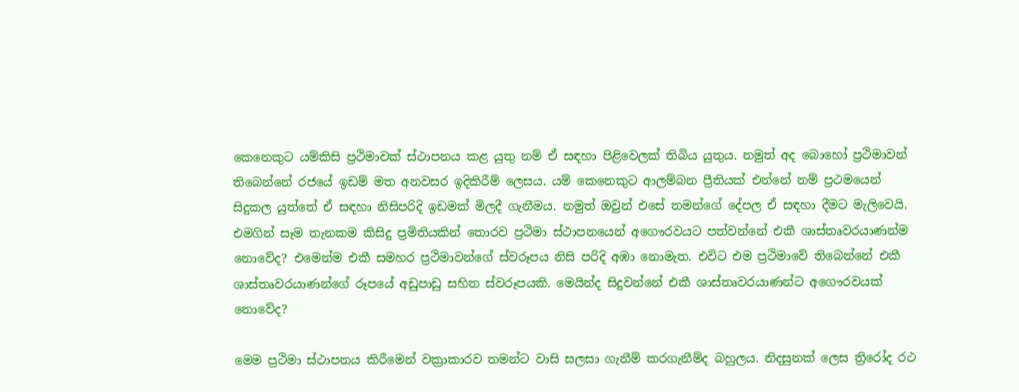කෙනෙකුට යම්කිසි ප්‍රථිමාවක් ස්ථාපනය කළ යුතු නම් ඒ සඳහා පිළිවෙලක් තිබිය යුතුය. නමුත් අද බොහෝ ප්‍රථිමාවන් තිබෙන්නේ රජයේ ඉඩම් මත අනවසර ඉදිකිරීම් ලෙසය. යම් කෙනෙකුට ආලම්බන ප්‍රීතියක් එන්නේ නම් ප්‍රථමයෙන් සිදුකල යුත්තේ ඒ සඳහා නිසිපරිදි ඉඩමක් මිලදී ගැනීමය. නමුත් ඔවුන් එසේ තමන්ගේ දේපල ඒ සඳහා දීමට මැලිවෙයි. එමගින් සෑම තැනකම කිසිදු ප්‍රමිතියකින් තොරව ප්‍රථිමා ස්ථාපනයෙන් අගෞරවයට පත්වන්නේ එකී ශාස්තෘවරයාණන්ම නොවේද? එමෙන්ම එකී සමහර ප්‍රථිමාවන්ගේ ස්වරූපය නිසි පරිදි අඹා නොමැත. එවිට එම ප්‍රථිමාවේ තිබෙන්නේ එකී ශාස්තෘවරයාණන්ගේ රූපයේ අඩුපාඩු සහිත ස්වරූපයකි. මෙයින්ද සිදුවන්නේ එකී ශාස්තෘවරයාණන්ට අගෞරවයක් නොවේද?

මෙම ප්‍රථිමා ස්ථාපනය කිරීමෙන් වක්‍රාකාරව තමන්ට වාසි සලසා ගැනීම් කරගැනීම්ද බහුලය. නිදසුනක් ලෙස ත්‍රිරෝද රථ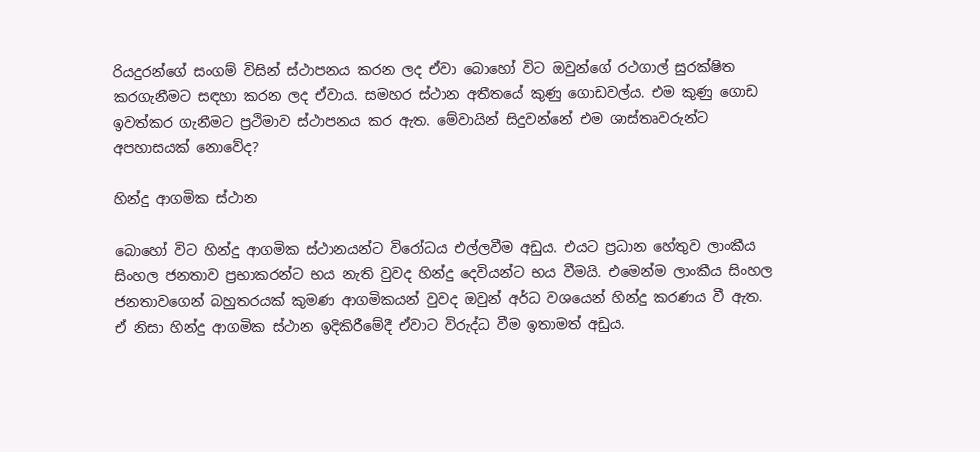රියදුරන්ගේ සංගම් විසින් ස්ථාපනය කරන ලද ඒවා බොහෝ විට ඔවුන්ගේ රථගාල් සුරක්ෂිත කරගැනීමට සඳහා කරන ලද ඒවාය. සමහර ස්ථාන අතීතයේ කුණු ගොඩවල්ය. එම කුණු ගොඩ ඉවත්කර ගැනීමට ප්‍රථිමාව ස්ථාපනය කර ඇත. මේවායින් සිදුවන්නේ එම ශාස්තෘවරුන්ට අපහාසයක් නොවේද?

හින්දු ආගමික ස්ථාන

බොහෝ විට හින්දු ආගමික ස්ථානයන්ට විරෝධය එල්ලවීම අඩුය. එයට ප්‍රධාන හේතුව ලාංකීය සිංහල ජනතාව ප්‍රභාකරන්ට භය නැති වුවද හින්දු දෙවියන්ට භය වීමයි. එමෙන්ම ලාංකීය සිංහල ජනතාවගෙන් බහුතරයක් කුමණ ආගමිකයන් වුවද ඔවුන් අර්ධ වශයෙන් හින්දු කරණය වී ඇත. ඒ නිසා හින්දු ආගමික ස්ථාන ඉදිකිරීමේදී ඒවාට විරුද්ධ වීම ඉතාමත් අඩුය.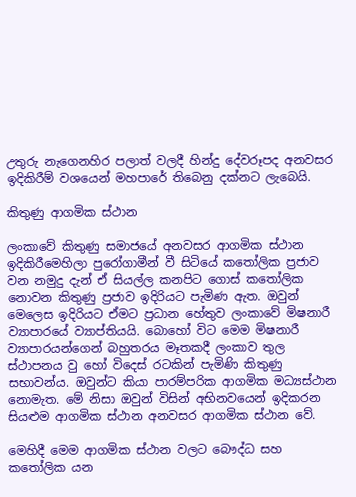උතුරු නැගෙනහිර පලාත් වලදී හින්දු දේවරූපද අනවසර ඉදිකිරීම් වශයෙන් මහපාරේ තිබෙනු දක්නට ලැබෙයි.

කිතුණු ආගමික ස්ථාන

ලංකාවේ කිතුණු සමාජයේ අනවසර ආගමික ස්ථාන ඉදිකිරීමෙහිලා පු‍රෝගාමීන් වී සිටියේ කතෝලික ප්‍රජාව වන නමුදු දැන් ඒ සියල්ල කනපිට ගොස් කතෝලික නොවන කිතුණු ප්‍රජාව ඉදිරියට පැමිණ ඇත. ඔවුන් මෙලෙස ඉදිරියට ඒමට ප්‍රධාන හේතුව ලංකාවේ මිෂනාරී ව්‍යාපාරයේ ව්‍යාප්තියයි. බොහෝ විට මෙම මිෂනාරී ව්‍යාපාරයන්ගෙන් බහුතරය මෑතකදී ලංකාව තුල ස්ථාපනය වු හෝ විදෙස් රටකින් පැමිණි කිතුණු සභාවන්ය. ඔවුන්ට කියා පාරම්පරික ආගමික මධ්‍යස්ථාන නොමැත. මේ නිසා ඔවුන් විසින් අභිනවයෙන් ඉදිකරන සියළුම ආගමික ස්ථාන අනවසර ආගමික ස්ථාන වේ.

මෙහිදී මෙම ආගමික ස්ථාන වලට බෞද්ධ සහ කතෝලික යන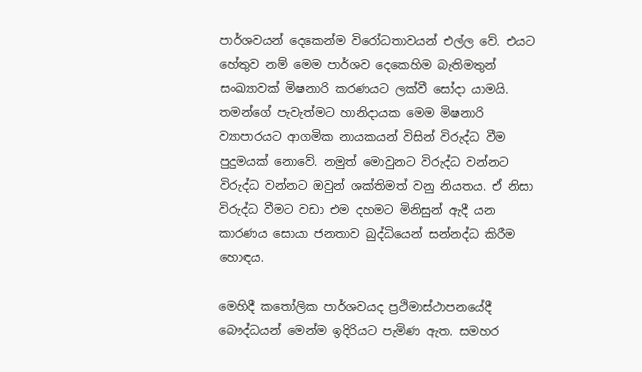පාර්ශවයන් දෙකෙන්ම විරෝධතාවයන් එල්ල වේ. එයට හේතුව නම් මෙම පාර්ශව දෙකෙහිම බැතිමතුන් සංඛ්‍යාවක් මිෂනාරි කරණයට ලක්වී සෝදා යාමයි. තමන්ගේ පැවැත්මට හානිදායක මෙම මිෂනාරි ව්‍යාපාරයට ආගමික නායකයන් විසින් විරුද්ධ වීම පුදුමයක් නොවේ. නමුත් මොවුනට විරුද්ධ වන්නට විරුද්ධ වන්නට ඔවුන් ශක්තිමත් වනු නියතය. ඒ නිසා විරුද්ධ වීමට වඩා එම දහමට මිනිසුන් ඇදී යන කාරණය සොයා ජනතාව බුද්ධියෙන් සන්නද්ධ කිරීම හොඳය.

මෙහිදී කතෝලික පාර්ශවයද ප්‍රථිමාස්ථාපනයේදී බෞද්ධයන් මෙන්ම ඉදිරියට පැමිණ ඇත. සමහර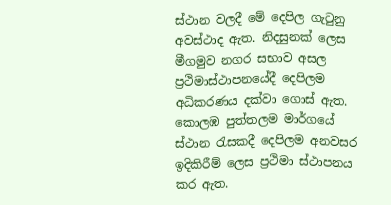ස්ථාන වලදී මේ දෙපිල ගැටුනු අවස්ථාද ඇත. නිදසුනක් ලෙස මීගමුව නගර සභාව අසල ප්‍රථිමාස්ථාපනයේදී දෙපිලම අධිකරණය දක්වා ගොස් ඇත. කොලඹ පුත්තලම මාර්ගයේ ස්ථාන රැසකදී දෙපිලම අනවසර ඉදිකිරීම් ලෙස ප්‍රථිමා ස්ථාපනය කර ඇත.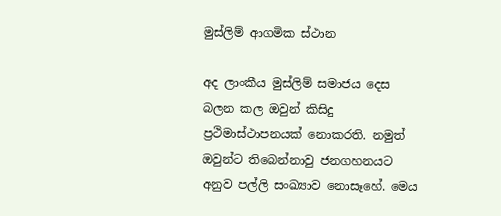මුස්ලිම් ආගමික ස්ථාන

අද ලාංකීය මුස්ලිම් සමාජය දෙස බලන කල ඔවුන් කිසිදු ප්‍රථිමාස්ථාපනයක් නොකරති. නමුත් ඔවුන්ට තිබෙන්නාවු ජනගහනයට අනුව පල්ලි සංඛ්‍යාව නොසෑහේ. මෙය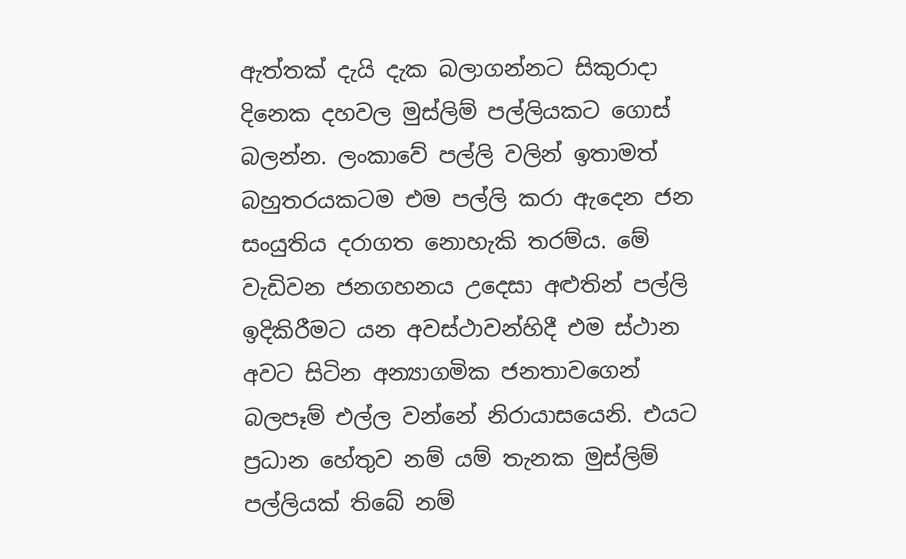ඇත්තක් දැයි දැක බලාගන්නට සිකුරාදා දිනෙක දහවල මුස්ලිම් පල්ලියකට ගොස් බලන්න. ලංකාවේ පල්ලි වලින් ඉතාමත් බහුතරයකටම එම පල්ලි කරා ඇදෙන ජන සංයුතිය දරාගත නොහැකි තරම්ය. මේ වැඩිවන ජනගහනය උදෙසා අළුතින් පල්ලි ඉදිකිරීමට යන අවස්ථාවන්හිදී එම ස්ථාන අවට සිටින අන්‍යාගමික ජනතාවගෙන් බලපෑම් එල්ල වන්නේ නිරායාසයෙනි. එයට ප්‍රධාන හේතුව නම් යම් තැනක මුස්ලිම් පල්ලියක් තිබේ නම්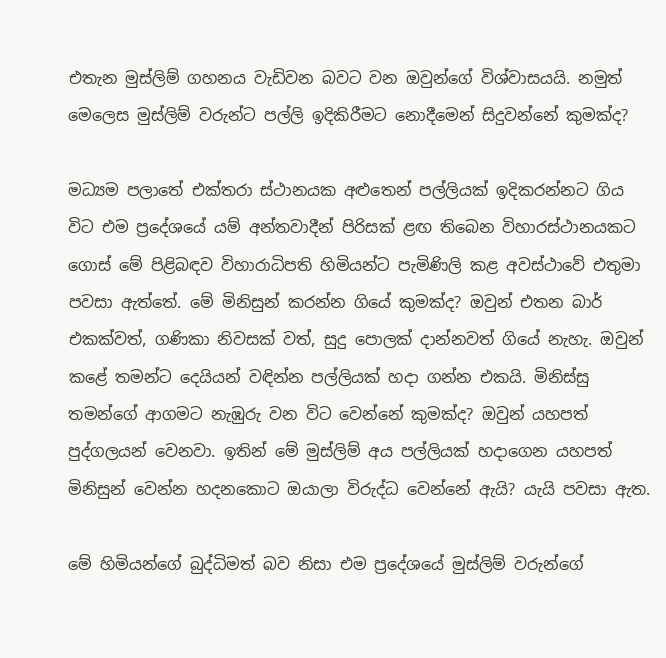එතැන මුස්ලිම් ගහනය වැඩිවන බවට වන ඔවුන්ගේ විශ්වාසයයි. නමුත් මෙලෙස මුස්ලිම් වරුන්ට පල්ලි ඉදිකිරීමට නොදීමෙන් සිදුවන්නේ කුමක්ද?

මධ්‍යම පලාතේ එක්තරා ස්ථානයක අළුතෙන් පල්ලියක් ඉදිකරන්නට ගිය විට එම ප්‍රදේශයේ යම් අන්තවාදීන් පිරිසක් ළඟ තිබෙන විහාරස්ථානයකට ගොස් මේ පිළිබඳව විහාරාධිපති හිමියන්ට පැමිණිලි කළ අවස්ථාවේ එතුමා පවසා ඇත්තේ. මේ මිනිසුන් කරන්න ගියේ කුමක්ද? ඔවුන් එතන බාර් එකක්වත්, ගණිකා නිවසක් වත්, සුදු පොලක් දාන්නවත් ගියේ නැහැ. ඔවුන් කළේ තමන්ට දෙයියන් වඳින්න පල්ලියක් හදා ගන්න එකයි. මිනිස්සු තමන්ගේ ආගමට නැඹුරු වන විට වෙන්නේ කුමක්ද? ඔවුන් යහපත් පුද්ගලයන් වෙනවා. ඉතින් මේ මුස්ලිම් අය පල්ලියක් හදාගෙන යහපත් මිනිසුන් වෙන්න හදනකොට ඔයාලා විරුද්ධ වෙන්නේ ඇයි? යැයි පවසා ඇත.

මේ හිමියන්ගේ බුද්ධිමත් බව නිසා එම ප්‍රදේශයේ මුස්ලිම් වරුන්ගේ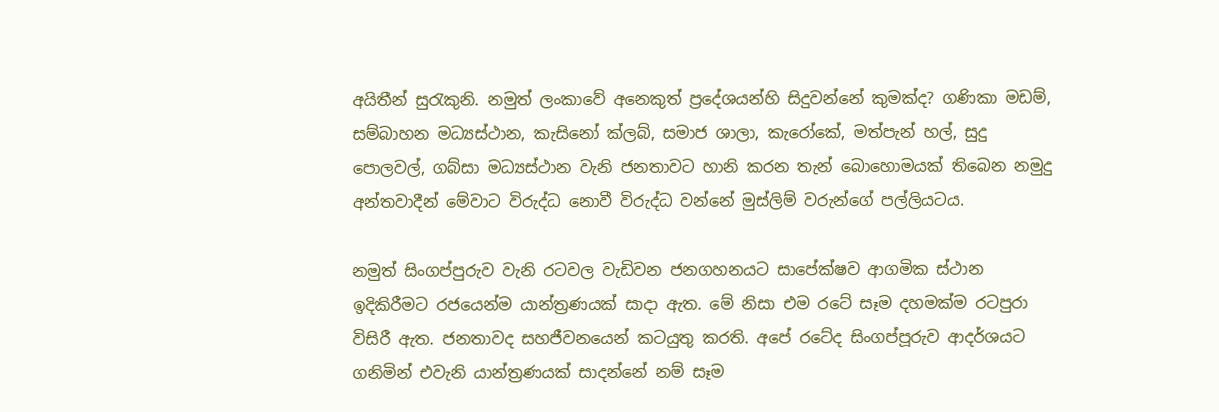අයිතීන් සුරැකුනි. නමුත් ලංකාවේ අනෙකුත් ප්‍රදේශයන්හි සිදුවන්නේ කුමක්ද? ගණිකා මඩම්, සම්බාහන මධ්‍යස්ථාන, කැසිනෝ ක්ලබ්, සමාජ ශාලා, කැරෝකේ, මත්පැන් හල්, සුදු පොලවල්, ගබ්සා මධ්‍යස්ථාන වැනි ජනතාවට හානි කරන තැන් බොහොමයක් තිබෙන නමුදු අන්තවාදීන් මේවාට විරුද්ධ නොවී විරුද්ධ වන්නේ මුස්ලිම් වරුන්ගේ පල්ලියටය.

නමුත් සිංගප්පුරුව වැනි රටවල වැඩිවන ජනගහනයට සාපේක්ෂව ආගමික ස්ථාන ඉදිකිරීමට රජයෙන්ම යාන්ත්‍රණයක් සාදා ඇත. මේ නිසා එම රටේ සෑම දහමක්ම රටපුරා විසිරී ඇත. ජනතාවද සහජීවනයෙන් කටයුතු කරති. අපේ රටේද සිංගප්පූරුව ආදර්ශයට ගනිමින් එවැනි යාන්ත්‍රණයක් සාදන්නේ නම් සෑම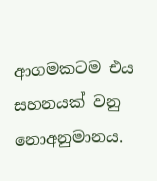ආගමකටම එය සහනයක් වනු නොඅනුමානය.